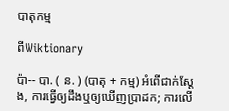បាតុកម្ម

ពីWiktionary

ប៉ា-- បា. ( ន. ) (បាតុ + កម្ម) អំពើជាក់ស្ដែង, ការធ្វើឲ្យដឹងឬឲ្យឃើញប្រាដក; ការលើ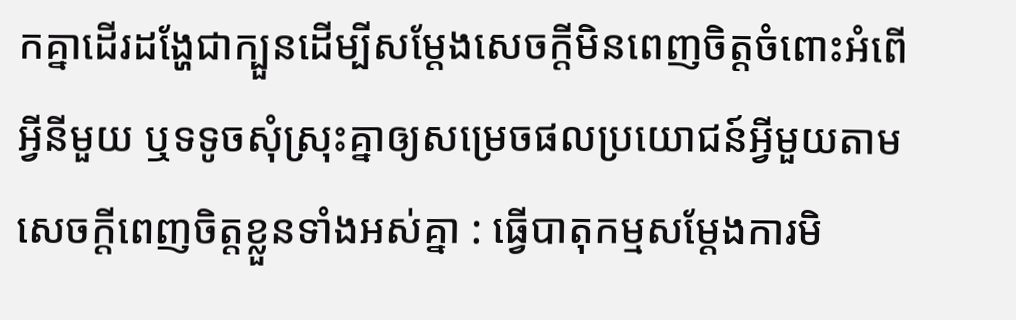កគ្នាដើរដង្ហែជាក្បួនដើម្បីសម្ដែងសេចក្ដីមិនពេញចិត្តចំពោះអំពើអ្វីនីមួយ ឬទទូចសុំស្រុះគ្នាឲ្យសម្រេចផលប្រយោជន៍អ្វីមួយតាមសេចក្ដីពេញចិត្តខ្លួនទាំងអស់គ្នា : ធ្វើបាតុកម្មសម្ដែងការមិ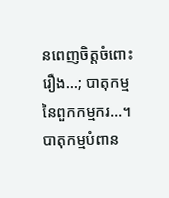នពេញចិត្តចំពោះរឿង...; បាតុកម្មនៃពួកកម្មករ...។ បាតុកម្មបំពាន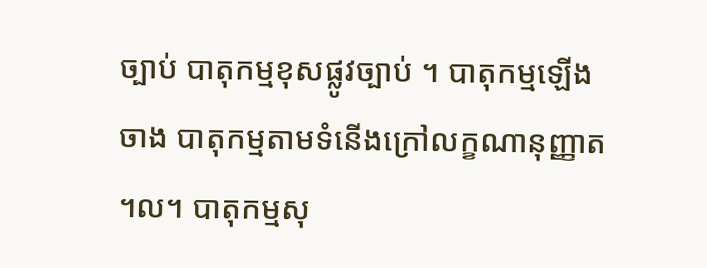ច្បាប់ បាតុកម្មខុសផ្លូវច្បាប់ ។ បាតុកម្មឡើងចាង បាតុកម្មតាមទំនើងក្រៅលក្ខណានុញ្ញាត ។ល។ បាតុកម្មសុ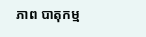ភាព បាតុកម្ម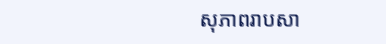សុភាពរាបសា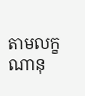តាមលក្ខណានុ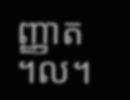ញ្ញាត ។ល។